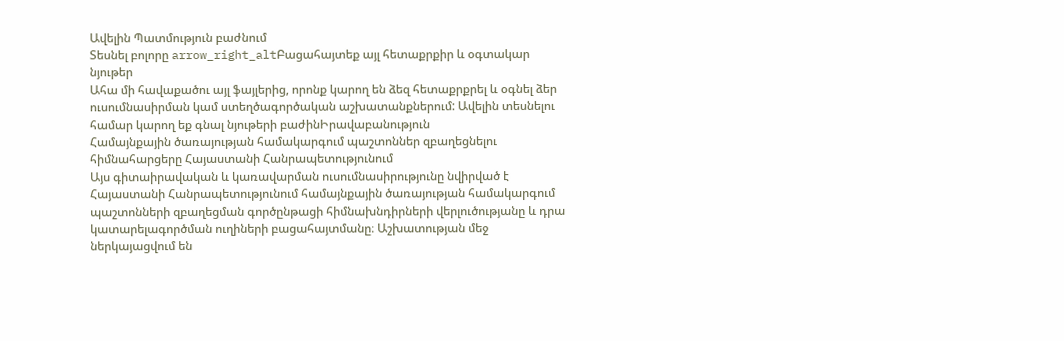Ավելին Պատմություն բաժնում
Տեսնել բոլորը arrow_right_altԲացահայտեք այլ հետաքրքիր և օգտակար նյութեր
Ահա մի հավաքածու այլ ֆայլերից, որոնք կարող են ձեզ հետաքրքրել և օգնել ձեր ուսումնասիրման կամ ստեղծագործական աշխատանքներում: Ավելին տեսնելու համար կարող եք գնալ նյութերի բաժինԻրավաբանություն
Համայնքային ծառայության համակարգում պաշտոններ զբաղեցնելու հիմնահարցերը Հայաստանի Հանրապետությունում
Այս գիտաիրավական և կառավարման ուսումնասիրությունը նվիրված է Հայաստանի Հանրապետությունում համայնքային ծառայության համակարգում պաշտոնների զբաղեցման գործընթացի հիմնախնդիրների վերլուծությանը և դրա կատարելագործման ուղիների բացահայտմանը։ Աշխատության մեջ ներկայացվում են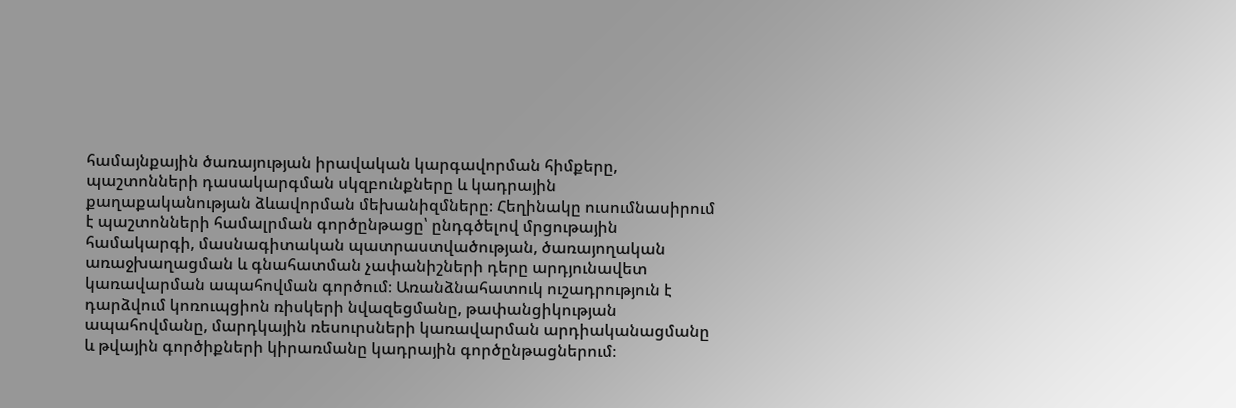համայնքային ծառայության իրավական կարգավորման հիմքերը, պաշտոնների դասակարգման սկզբունքները և կադրային քաղաքականության ձևավորման մեխանիզմները։ Հեղինակը ուսումնասիրում է պաշտոնների համալրման գործընթացը՝ ընդգծելով մրցութային համակարգի, մասնագիտական պատրաստվածության, ծառայողական առաջխաղացման և գնահատման չափանիշների դերը արդյունավետ կառավարման ապահովման գործում։ Առանձնահատուկ ուշադրություն է դարձվում կոռուպցիոն ռիսկերի նվազեցմանը, թափանցիկության ապահովմանը, մարդկային ռեսուրսների կառավարման արդիականացմանը և թվային գործիքների կիրառմանը կադրային գործընթացներում։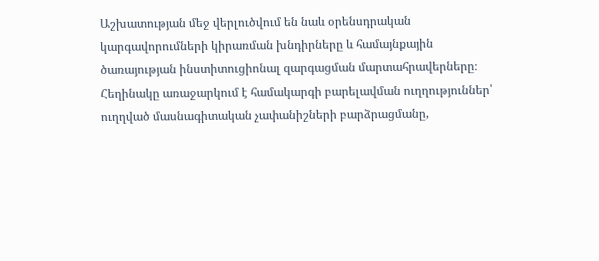Աշխատության մեջ վերլուծվում են նաև օրենսդրական կարգավորումների կիրառման խնդիրները և համայնքային ծառայության ինստիտուցիոնալ զարգացման մարտահրավերները։ Հեղինակը առաջարկում է համակարգի բարելավման ուղղություններ՝ ուղղված մասնագիտական չափանիշների բարձրացմանը,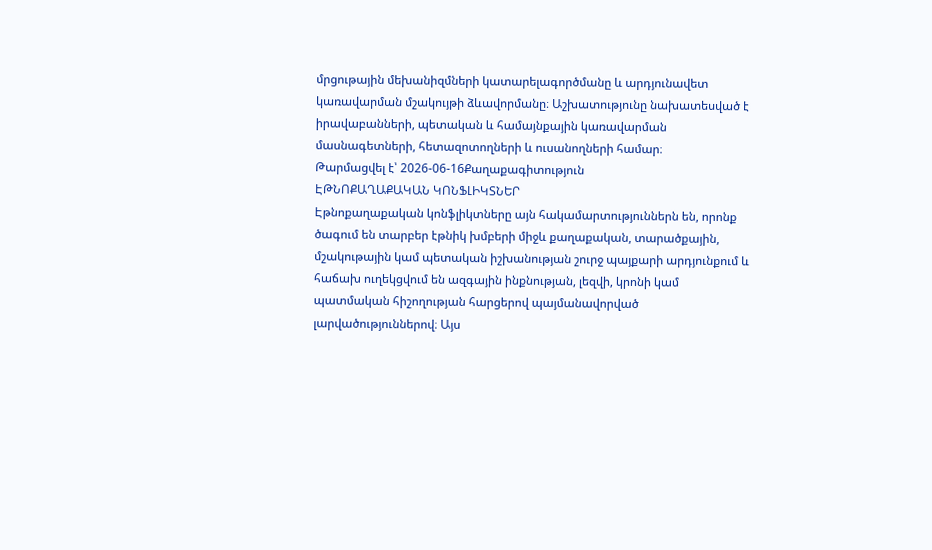մրցութային մեխանիզմների կատարելագործմանը և արդյունավետ կառավարման մշակույթի ձևավորմանը։ Աշխատությունը նախատեսված է իրավաբանների, պետական և համայնքային կառավարման մասնագետների, հետազոտողների և ուսանողների համար։
Թարմացվել է՝ 2026-06-16Քաղաքագիտություն
ԷԹՆՈՔԱՂԱՔԱԿԱՆ ԿՈՆՖԼԻԿՏՆԵՐ
Էթնոքաղաքական կոնֆլիկտները այն հակամարտություններն են, որոնք ծագում են տարբեր էթնիկ խմբերի միջև քաղաքական, տարածքային, մշակութային կամ պետական իշխանության շուրջ պայքարի արդյունքում և հաճախ ուղեկցվում են ազգային ինքնության, լեզվի, կրոնի կամ պատմական հիշողության հարցերով պայմանավորված լարվածություններով։ Այս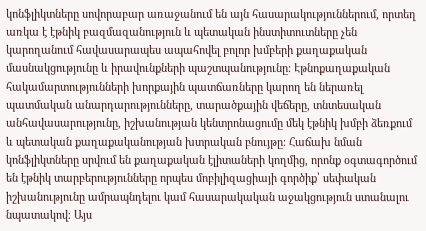կոնֆլիկտները սովորաբար առաջանում են այն հասարակություններում, որտեղ առկա է էթնիկ բազմազանություն և պետական ինստիտուտները չեն կարողանում հավասարապես ապահովել բոլոր խմբերի քաղաքական մասնակցությունը և իրավունքների պաշտպանությունը։ Էթնոքաղաքական հակամարտությունների խորքային պատճառները կարող են ներառել պատմական անարդարությունները, տարածքային վեճերը, տնտեսական անհավասարությունը, իշխանության կենտրոնացումը մեկ էթնիկ խմբի ձեռքում և պետական քաղաքականության խտրական բնույթը։ Հաճախ նման կոնֆլիկտները սրվում են քաղաքական էլիտաների կողմից, որոնք օգտագործում են էթնիկ տարբերությունները որպես մոբիլիզացիայի գործիք՝ սեփական իշխանությունը ամրապնդելու կամ հասարակական աջակցություն ստանալու նպատակով։ Այս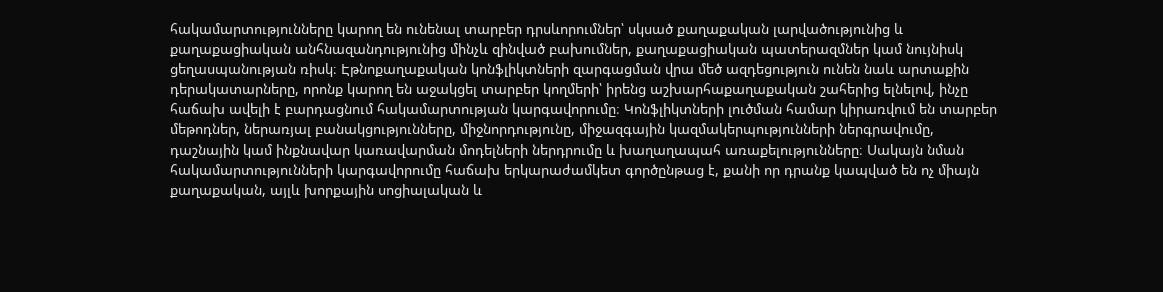հակամարտությունները կարող են ունենալ տարբեր դրսևորումներ՝ սկսած քաղաքական լարվածությունից և քաղաքացիական անհնազանդությունից մինչև զինված բախումներ, քաղաքացիական պատերազմներ կամ նույնիսկ ցեղասպանության ռիսկ։ Էթնոքաղաքական կոնֆլիկտների զարգացման վրա մեծ ազդեցություն ունեն նաև արտաքին դերակատարները, որոնք կարող են աջակցել տարբեր կողմերի՝ իրենց աշխարհաքաղաքական շահերից ելնելով, ինչը հաճախ ավելի է բարդացնում հակամարտության կարգավորումը։ Կոնֆլիկտների լուծման համար կիրառվում են տարբեր մեթոդներ, ներառյալ բանակցությունները, միջնորդությունը, միջազգային կազմակերպությունների ներգրավումը, դաշնային կամ ինքնավար կառավարման մոդելների ներդրումը և խաղաղապահ առաքելությունները։ Սակայն նման հակամարտությունների կարգավորումը հաճախ երկարաժամկետ գործընթաց է, քանի որ դրանք կապված են ոչ միայն քաղաքական, այլև խորքային սոցիալական և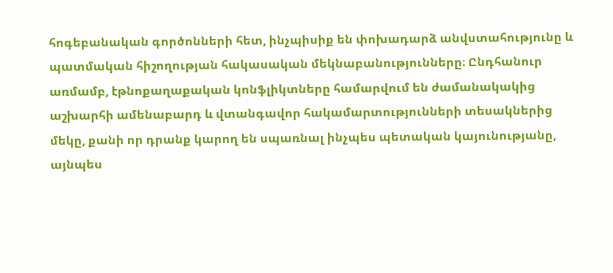հոգեբանական գործոնների հետ, ինչպիսիք են փոխադարձ անվստահությունը և պատմական հիշողության հակասական մեկնաբանությունները։ Ընդհանուր առմամբ, էթնոքաղաքական կոնֆլիկտները համարվում են ժամանակակից աշխարհի ամենաբարդ և վտանգավոր հակամարտությունների տեսակներից մեկը, քանի որ դրանք կարող են սպառնալ ինչպես պետական կայունությանը, այնպես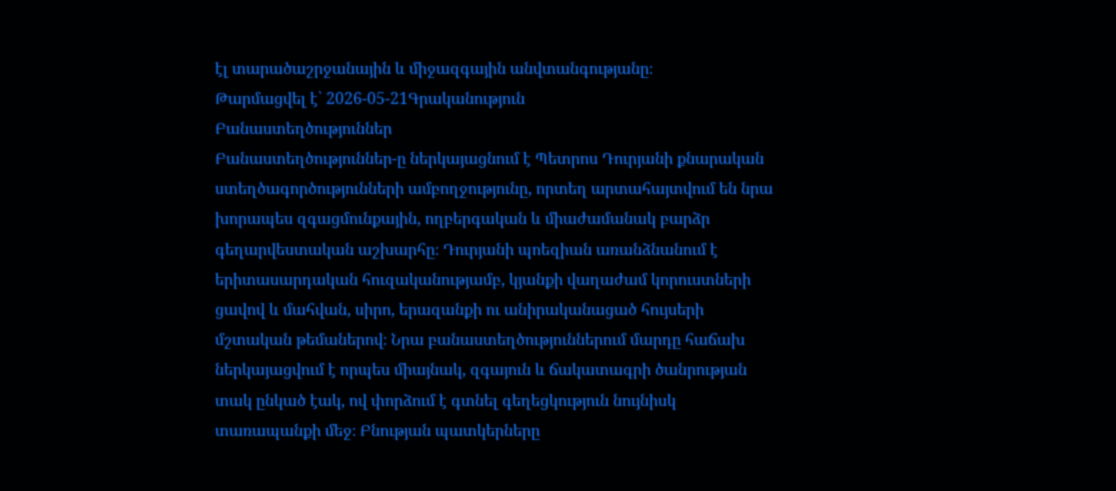էլ տարածաշրջանային և միջազգային անվտանգությանը։
Թարմացվել է՝ 2026-05-21Գրականություն
Բանաստեղծություններ
Բանաստեղծություններ-ը ներկայացնում է Պետրոս Դուրյանի քնարական ստեղծագործությունների ամբողջությունը, որտեղ արտահայտվում են նրա խորապես զգացմունքային, ողբերգական և միաժամանակ բարձր գեղարվեստական աշխարհը։ Դուրյանի պոեզիան առանձնանում է երիտասարդական հուզականությամբ, կյանքի վաղաժամ կորուստների ցավով և մահվան, սիրո, երազանքի ու անիրականացած հույսերի մշտական թեմաներով։ Նրա բանաստեղծություններում մարդը հաճախ ներկայացվում է որպես միայնակ, զգայուն և ճակատագրի ծանրության տակ ընկած էակ, ով փորձում է գտնել գեղեցկություն նույնիսկ տառապանքի մեջ։ Բնության պատկերները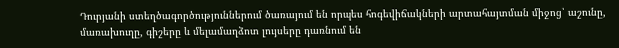Դուրյանի ստեղծագործություններում ծառայում են որպես հոգեվիճակների արտահայտման միջոց՝ աշունը, մառախուղը, գիշերը և մելամաղձոտ լույսերը դառնում են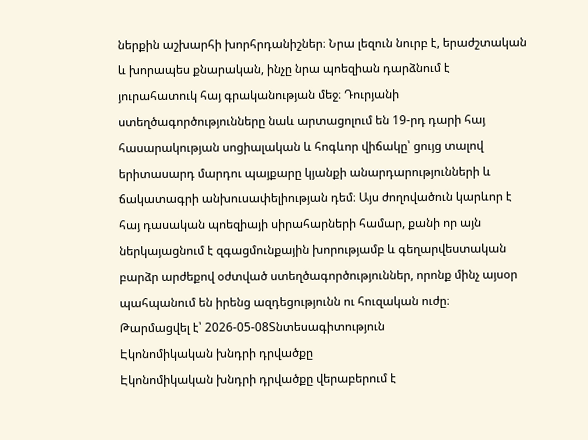ներքին աշխարհի խորհրդանիշներ։ Նրա լեզուն նուրբ է, երաժշտական և խորապես քնարական, ինչը նրա պոեզիան դարձնում է յուրահատուկ հայ գրականության մեջ։ Դուրյանի ստեղծագործությունները նաև արտացոլում են 19-րդ դարի հայ հասարակության սոցիալական և հոգևոր վիճակը՝ ցույց տալով երիտասարդ մարդու պայքարը կյանքի անարդարությունների և ճակատագրի անխուսափելիության դեմ։ Այս ժողովածուն կարևոր է հայ դասական պոեզիայի սիրահարների համար, քանի որ այն ներկայացնում է զգացմունքային խորությամբ և գեղարվեստական բարձր արժեքով օժտված ստեղծագործություններ, որոնք մինչ այսօր պահպանում են իրենց ազդեցությունն ու հուզական ուժը։
Թարմացվել է՝ 2026-05-08Տնտեսագիտություն
Էկոնոմիկական խնդրի դրվածքը
Էկոնոմիկական խնդրի դրվածքը վերաբերում է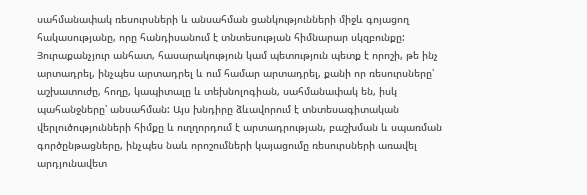սահմանափակ ռեսուրսների և անսահման ցանկությունների միջև գոյացող հակասությանը, որը հանդիսանում է տնտեսության հիմնարար սկզբունքը: Յուրաքանչյուր անհատ, հասարակություն կամ պետություն պետք է որոշի, թե ինչ արտադրել, ինչպես արտադրել և ում համար արտադրել, քանի որ ռեսուրսները՝ աշխատուժը, հողը, կապիտալը և տեխնոլոգիան, սահմանափակ են, իսկ պահանջները՝ անսահման: Այս խնդիրը ձևավորում է տնտեսագիտական վերլուծությունների հիմքը և ուղղորդում է արտադրության, բաշխման և սպառման գործընթացները, ինչպես նաև որոշումների կայացումը ռեսուրսների առավել արդյունավետ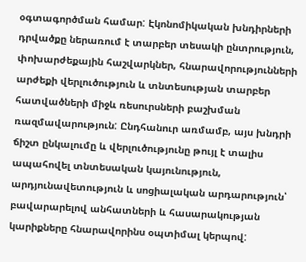օգտագործման համար: Էկոնոմիկական խնդիրների դրվածքը ներառում է տարբեր տեսակի ընտրություն, փոխարժեքային հաշվարկներ, հնարավորությունների արժեքի վերլուծություն և տնտեսության տարբեր հատվածների միջև ռեսուրսների բաշխման ռազմավարություն: Ընդհանուր առմամբ, այս խնդրի ճիշտ ընկալումը և վերլուծությունը թույլ է տալիս ապահովել տնտեսական կայունություն, արդյունավետություն և սոցիալական արդարություն՝ բավարարելով անհատների և հասարակության կարիքները հնարավորինս օպտիմալ կերպով: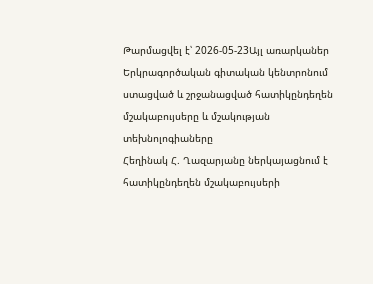Թարմացվել է՝ 2026-05-23Այլ առարկաներ
Երկրագործական գիտական կենտրոնում ստացված և շրջանացված հատիկընդեղեն մշակաբույսերը և մշակության տեխնոլոգիաները
Հեղինակ Հ. Ղազարյանը ներկայացնում է հատիկընդեղեն մշակաբույսերի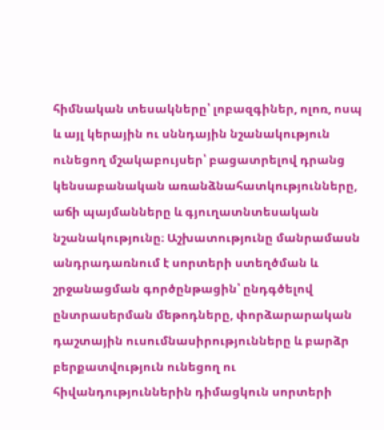հիմնական տեսակները՝ լոբազգիներ, ոլոռ, ոսպ և այլ կերային ու սննդային նշանակություն ունեցող մշակաբույսեր՝ բացատրելով դրանց կենսաբանական առանձնահատկությունները, աճի պայմանները և գյուղատնտեսական նշանակությունը։ Աշխատությունը մանրամասն անդրադառնում է սորտերի ստեղծման և շրջանացման գործընթացին՝ ընդգծելով ընտրասերման մեթոդները, փորձարարական դաշտային ուսումնասիրությունները և բարձր բերքատվություն ունեցող ու հիվանդություններին դիմացկուն սորտերի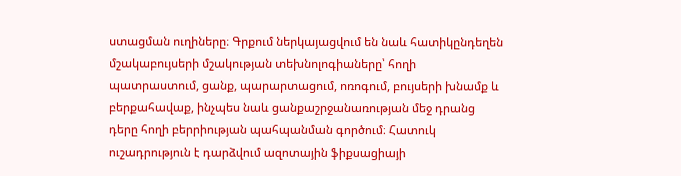ստացման ուղիները։ Գրքում ներկայացվում են նաև հատիկընդեղեն մշակաբույսերի մշակության տեխնոլոգիաները՝ հողի պատրաստում, ցանք, պարարտացում, ոռոգում, բույսերի խնամք և բերքահավաք, ինչպես նաև ցանքաշրջանառության մեջ դրանց դերը հողի բերրիության պահպանման գործում։ Հատուկ ուշադրություն է դարձվում ազոտային ֆիքսացիայի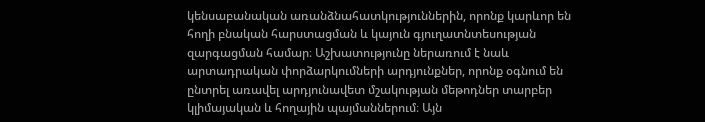կենսաբանական առանձնահատկություններին, որոնք կարևոր են հողի բնական հարստացման և կայուն գյուղատնտեսության զարգացման համար։ Աշխատությունը ներառում է նաև արտադրական փորձարկումների արդյունքներ, որոնք օգնում են ընտրել առավել արդյունավետ մշակության մեթոդներ տարբեր կլիմայական և հողային պայմաններում։ Այն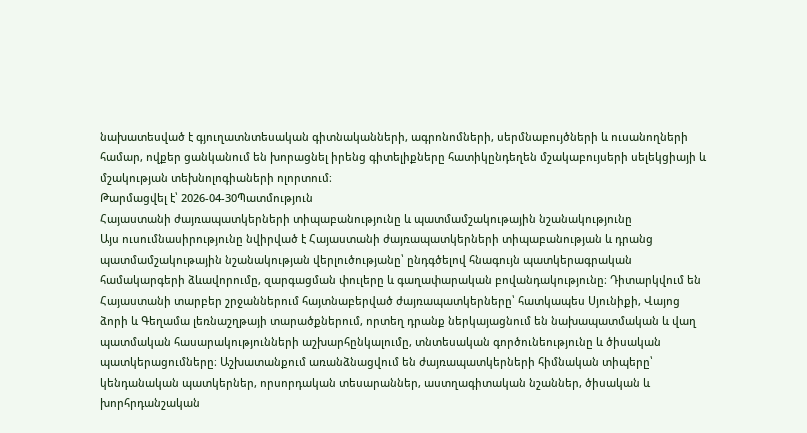նախատեսված է գյուղատնտեսական գիտնականների, ագրոնոմների, սերմնաբույծների և ուսանողների համար, ովքեր ցանկանում են խորացնել իրենց գիտելիքները հատիկընդեղեն մշակաբույսերի սելեկցիայի և մշակության տեխնոլոգիաների ոլորտում։
Թարմացվել է՝ 2026-04-30Պատմություն
Հայաստանի ժայռապատկերների տիպաբանությունը և պատմամշակութային նշանակությունը
Այս ուսումնասիրությունը նվիրված է Հայաստանի ժայռապատկերների տիպաբանության և դրանց պատմամշակութային նշանակության վերլուծությանը՝ ընդգծելով հնագույն պատկերագրական համակարգերի ձևավորումը, զարգացման փուլերը և գաղափարական բովանդակությունը։ Դիտարկվում են Հայաստանի տարբեր շրջաններում հայտնաբերված ժայռապատկերները՝ հատկապես Սյունիքի, Վայոց ձորի և Գեղամա լեռնաշղթայի տարածքներում, որտեղ դրանք ներկայացնում են նախապատմական և վաղ պատմական հասարակությունների աշխարհընկալումը, տնտեսական գործունեությունը և ծիսական պատկերացումները։ Աշխատանքում առանձնացվում են ժայռապատկերների հիմնական տիպերը՝ կենդանական պատկերներ, որսորդական տեսարաններ, աստղագիտական նշաններ, ծիսական և խորհրդանշական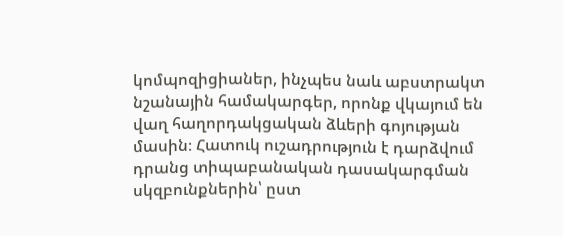կոմպոզիցիաներ, ինչպես նաև աբստրակտ նշանային համակարգեր, որոնք վկայում են վաղ հաղորդակցական ձևերի գոյության մասին։ Հատուկ ուշադրություն է դարձվում դրանց տիպաբանական դասակարգման սկզբունքներին՝ ըստ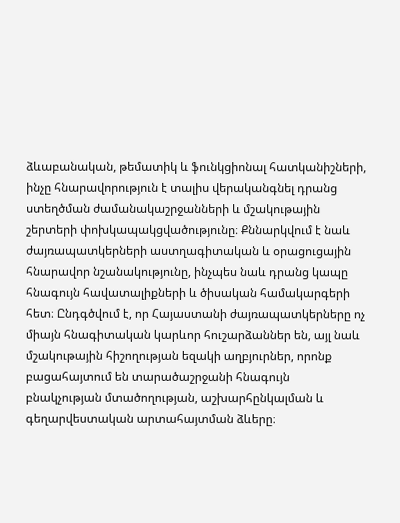ձևաբանական, թեմատիկ և ֆունկցիոնալ հատկանիշների, ինչը հնարավորություն է տալիս վերականգնել դրանց ստեղծման ժամանակաշրջանների և մշակութային շերտերի փոխկապակցվածությունը։ Քննարկվում է նաև ժայռապատկերների աստղագիտական և օրացուցային հնարավոր նշանակությունը, ինչպես նաև դրանց կապը հնագույն հավատալիքների և ծիսական համակարգերի հետ։ Ընդգծվում է, որ Հայաստանի ժայռապատկերները ոչ միայն հնագիտական կարևոր հուշարձաններ են, այլ նաև մշակութային հիշողության եզակի աղբյուրներ, որոնք բացահայտում են տարածաշրջանի հնագույն բնակչության մտածողության, աշխարհընկալման և գեղարվեստական արտահայտման ձևերը։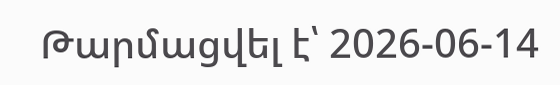Թարմացվել է՝ 2026-06-14